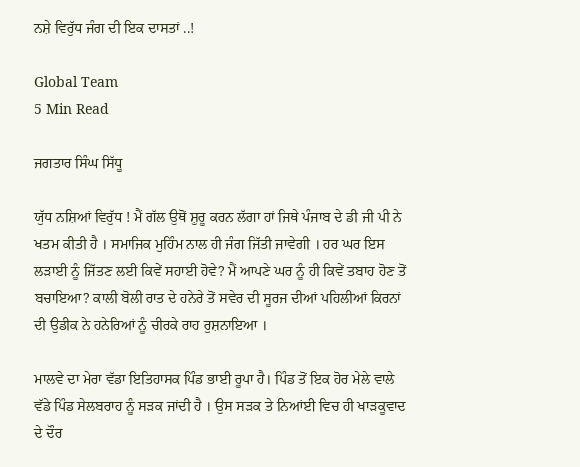ਨਸ਼ੇ ਵਿਰੁੱਧ ਜੰਗ ਦੀ ਇਕ ਦਾਸਤਾਂ ..!

Global Team
5 Min Read

ਜਗਤਾਰ ਸਿੰਘ ਸਿੱਧੂ

ਯੁੱਧ ਨਸ਼ਿਆਂ ਵਿਰੁੱਧ ! ਮੈਂ ਗੱਲ ਉਥੋਂ ਸ਼ੁਰੂ ਕਰਨ ਲੱਗਾ ਹਾਂ ਜਿਥੇ ਪੰਜਾਬ ਦੇ ਡੀ ਜੀ ਪੀ ਨੇ ਖਤਮ ਕੀਤੀ ਹੈ । ਸਮਾਜਿਕ ਮੁਹਿੰਮ ਨਾਲ ਹੀ ਜੰਗ ਜਿੱਤੀ ਜਾਵੇਗੀ । ਹਰ ਘਰ ਇਸ ਲੜਾਈ ਨੂੰ ਜਿੱਤਣ ਲਈ ਕਿਵੇਂ ਸਹਾਈ ਹੋਵੇ? ਮੈਂ ਆਪਣੇ ਘਰ ਨੂੰ ਹੀ ਕਿਵੇਂ ਤਬਾਹ ਹੋਣ ਤੋਂ ਬਚਾਇਆ? ਕਾਲੀ ਬੋਲੀ ਰਾਤ ਦੇ ਹਨੇਰੇ ਤੋਂ ਸਵੇਰ ਦੀ ਸੂਰਜ ਦੀਆਂ ਪਹਿਲੀਆਂ ਕਿਰਨਾਂ ਦੀ ਉਡੀਕ ਨੇ ਹਨੇਰਿਆਂ ਨੂੰ ਚੀਰਕੇ ਰਾਹ ਰੁਸ਼ਨਾਇਆ ।

ਮਾਲਵੇ ਦਾ ਮੇਰਾ ਵੱਡਾ ਇਤਿਹਾਸਕ ਪਿੰਡ ਭਾਈ ਰੂਪਾ ਹੈ। ਪਿੰਡ ਤੋਂ ਇਕ ਹੋਰ ਮੇਲੇ ਵਾਲੇ ਵੱਡੇ ਪਿੰਡ ਸੇਲਬਰਾਹ ਨੂੰ ਸੜਕ ਜਾਂਦੀ ਹੈ । ਉਸ ਸੜਕ ਤੇ ਨਿਆਂਈ ਵਿਚ ਹੀ ਖਾੜਕੂਵਾਦ ਦੇ ਦੌਰ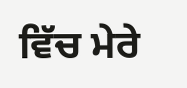ਵਿੱਚ ਮੇਰੇ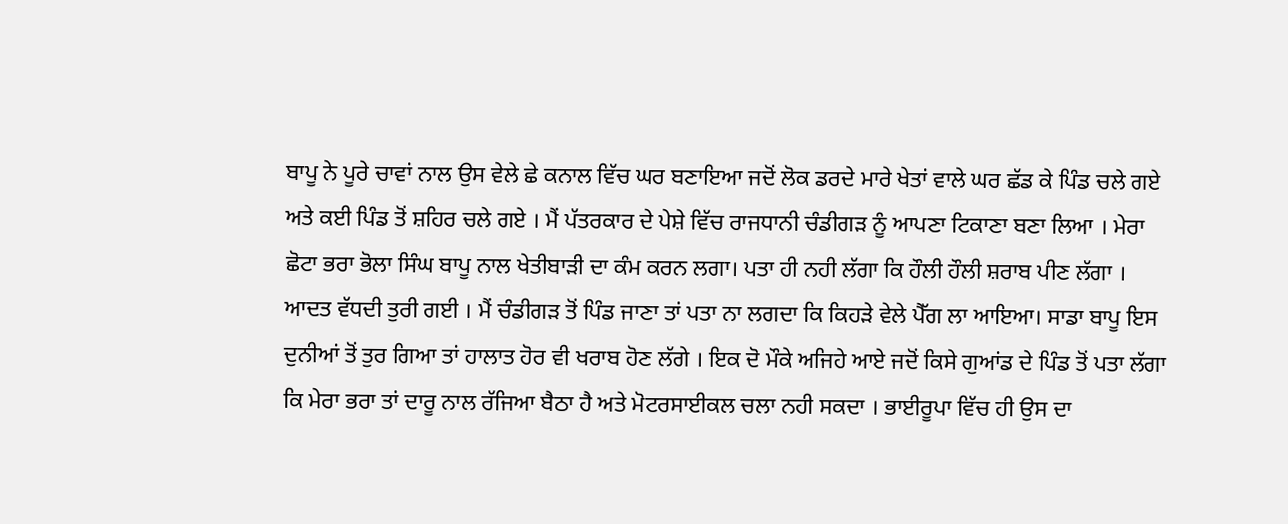ਬਾਪੂ ਨੇ ਪੂਰੇ ਚਾਵਾਂ ਨਾਲ ਉਸ ਵੇਲੇ ਛੇ ਕਨਾਲ ਵਿੱਚ ਘਰ ਬਣਾਇਆ ਜਦੋਂ ਲੋਕ ਡਰਦੇ ਮਾਰੇ ਖੇਤਾਂ ਵਾਲੇ ਘਰ ਛੱਡ ਕੇ ਪਿੰਡ ਚਲੇ ਗਏ ਅਤੇ ਕਈ ਪਿੰਡ ਤੋਂ ਸ਼ਹਿਰ ਚਲੇ ਗਏ । ਮੈਂ ਪੱਤਰਕਾਰ ਦੇ ਪੇਸ਼ੇ ਵਿੱਚ ਰਾਜਧਾਨੀ ਚੰਡੀਗੜ ਨੂੰ ਆਪਣਾ ਟਿਕਾਣਾ ਬਣਾ ਲਿਆ । ਮੇਰਾ ਛੋਟਾ ਭਰਾ ਭੋਲਾ ਸਿੰਘ ਬਾਪੂ ਨਾਲ ਖੇਤੀਬਾੜੀ ਦਾ ਕੰਮ ਕਰਨ ਲਗਾ। ਪਤਾ ਹੀ ਨਹੀ ਲੱਗਾ ਕਿ ਹੌਲੀ ਹੌਲੀ ਸ਼ਰਾਬ ਪੀਣ ਲੱਗਾ । ਆਦਤ ਵੱਧਦੀ ਤੁਰੀ ਗਈ । ਮੈਂ ਚੰਡੀਗੜ ਤੋਂ ਪਿੰਡ ਜਾਣਾ ਤਾਂ ਪਤਾ ਨਾ ਲਗਦਾ ਕਿ ਕਿਹੜੇ ਵੇਲੇ ਪੈੱਗ ਲਾ ਆਇਆ। ਸਾਡਾ ਬਾਪੂ ਇਸ ਦੁਨੀਆਂ ਤੋਂ ਤੁਰ ਗਿਆ ਤਾਂ ਹਾਲਾਤ ਹੋਰ ਵੀ ਖਰਾਬ ਹੋਣ ਲੱਗੇ । ਇਕ ਦੋ ਮੌਕੇ ਅਜਿਹੇ ਆਏ ਜਦੋਂ ਕਿਸੇ ਗੁਆਂਡ ਦੇ ਪਿੰਡ ਤੋਂ ਪਤਾ ਲੱਗਾ ਕਿ ਮੇਰਾ ਭਰਾ ਤਾਂ ਦਾਰੂ ਨਾਲ ਰੱਜਿਆ ਬੈਠਾ ਹੈ ਅਤੇ ਮੋਟਰਸਾਈਕਲ ਚਲਾ ਨਹੀ ਸਕਦਾ । ਭਾਈਰੂਪਾ ਵਿੱਚ ਹੀ ਉਸ ਦਾ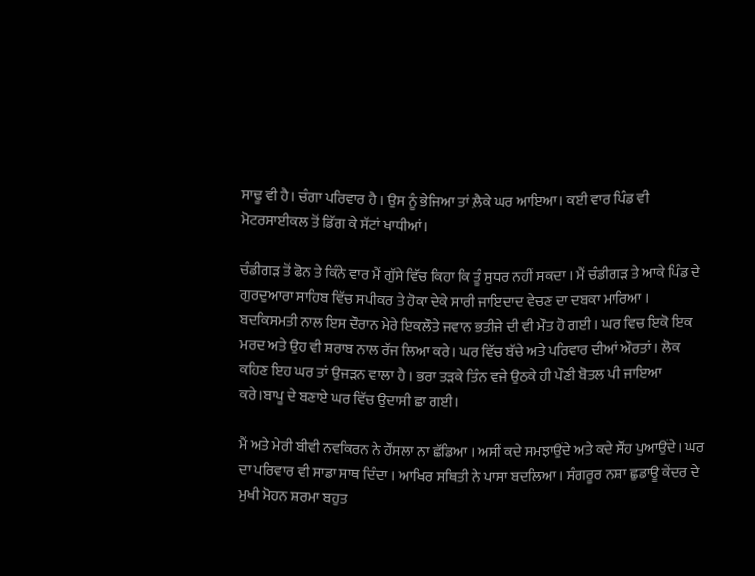ਸਾਢੂ ਵੀ ਹੈ। ਚੰਗਾ ਪਰਿਵਾਰ ਹੈ । ਉਸ ਨੂੰ ਭੇਜਿਆ ਤਾਂ ਲ਼ੈਕੇ ਘਰ ਆਇਆ। ਕਈ ਵਾਰ ਪਿੰਡ ਵੀ ਮੋਟਰਸਾਈਕਲ ਤੋਂ ਡਿੱਗ ਕੇ ਸੱਟਾਂ ਖਾਧੀਆਂ।

ਚੰਡੀਗੜ ਤੋਂ ਫੋਨ ਤੇ ਕਿੰਨੇ ਵਾਰ ਮੈਂ ਗੁੱਸੇ ਵਿੱਚ ਕਿਹਾ ਕਿ ਤੂੰ ਸੁਧਰ ਨਹੀਂ ਸਕਦਾ । ਮੈਂ ਚੰਡੀਗੜ ਤੇ ਆਕੇ ਪਿੰਡ ਦੇ ਗੁਰਦੁਆਰਾ ਸਾਹਿਬ ਵਿੱਚ ਸਪੀਕਰ ਤੇ ਹੋਕਾ ਦੇਕੇ ਸਾਰੀ ਜਾਇਦਾਦ ਵੇਚਣ ਦਾ ਦਬਕਾ ਮਾਰਿਆ । ਬਦਕਿਸਮਤੀ ਨਾਲ ਇਸ ਦੌਰਾਨ ਮੇਰੇ ਇਕਲੌਤੇ ਜਵਾਨ ਭਤੀਜੇ ਦੀ ਵੀ ਮੌਤ ਹੋ ਗਈ । ਘਰ ਵਿਚ ਇਕੋ ਇਕ ਮਰਦ ਅਤੇ ਉਹ ਵੀ ਸ਼ਰਾਬ ਨਾਲ ਰੱਜ ਲਿਆ ਕਰੇ। ਘਰ ਵਿੱਚ ਬੱਚੇ ਅਤੇ ਪਰਿਵਾਰ ਦੀਆਂ ਔਰਤਾਂ। ਲੋਕ ਕਹਿਣ ਇਹ ਘਰ ਤਾਂ ਉਜੜਨ ਵਾਲਾ ਹੈ । ਭਰਾ ਤੜਕੇ ਤਿੰਨ ਵਜੇ ਉਠਕੇ ਹੀ ਪੌਣੀ ਬੋਤਲ ਪੀ ਜਾਇਆ ਕਰੇ।ਬਾਪੂ ਦੇ ਬਣਾਏ ਘਰ ਵਿੱਚ ਉਦਾਸੀ ਛਾ ਗਈ।

ਮੈਂ ਅਤੇ ਮੇਰੀ ਬੀਵੀ ਨਵਕਿਰਨ ਨੇ ਹੌਂਸਲਾ ਨਾ ਛੱਡਿਆ । ਅਸੀਂ ਕਦੇ ਸਮਝਾਉਂਦੇ ਅਤੇ ਕਦੇ ਸੌਂਹ ਪੁਆਉਂਦੇ। ਘਰ ਦਾ ਪਰਿਵਾਰ ਵੀ ਸਾਡਾ ਸਾਥ ਦਿੰਦਾ । ਆਖਿਰ ਸਥਿਤੀ ਨੇ ਪਾਸਾ ਬਦਲਿਆ । ਸੰਗਰੂਰ ਨਸ਼ਾ ਛੁਡਾਊ ਕੇਂਦਰ ਦੇ ਮੁਖੀ ਮੋਹਨ ਸ਼ਰਮਾ ਬਹੁਤ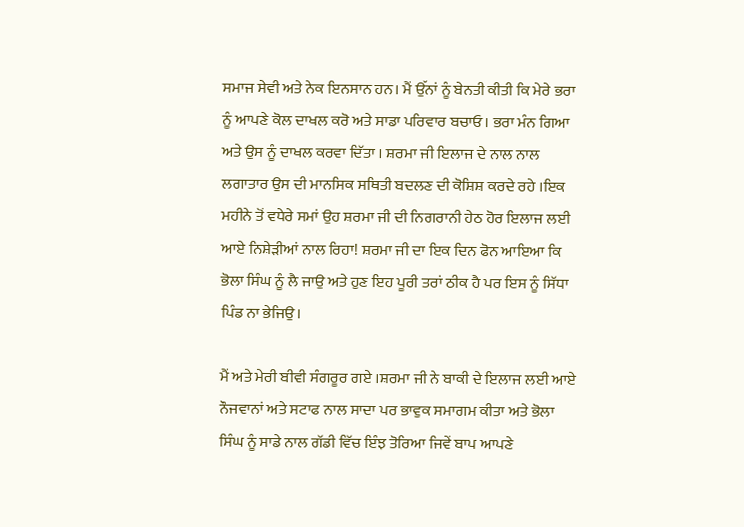ਸਮਾਜ ਸੇਵੀ ਅਤੇ ਨੇਕ ਇਨਸਾਨ ਹਨ। ਮੈਂ ਉੱਨਾਂ ਨੂੰ ਬੇਨਤੀ ਕੀਤੀ ਕਿ ਮੇਰੇ ਭਰਾ ਨੂੰ ਆਪਣੇ ਕੋਲ ਦਾਖਲ ਕਰੋ ਅਤੇ ਸਾਡਾ ਪਰਿਵਾਰ ਬਚਾਓ। ਭਰਾ ਮੰਨ ਗਿਆ ਅਤੇ ਉਸ ਨੂੰ ਦਾਖਲ ਕਰਵਾ ਦਿੱਤਾ । ਸ਼ਰਮਾ ਜੀ ਇਲਾਜ ਦੇ ਨਾਲ ਨਾਲ ਲਗਾਤਾਰ ਉਸ ਦੀ ਮਾਨਸਿਕ ਸਥਿਤੀ ਬਦਲਣ ਦੀ ਕੋਸ਼ਿਸ਼ ਕਰਦੇ ਰਹੇ ।ਇਕ ਮਹੀਨੇ ਤੋਂ ਵਧੇਰੇ ਸਮਾਂ ਉਹ ਸ਼ਰਮਾ ਜੀ ਦੀ ਨਿਗਰਾਨੀ ਹੇਠ ਹੋਰ ਇਲਾਜ ਲਈ ਆਏ ਨਿਸ਼ੇੜੀਆਂ ਨਾਲ ਰਿਹਾ! ਸ਼ਰਮਾ ਜੀ ਦਾ ਇਕ ਦਿਨ ਫੋਨ ਆਇਆ ਕਿ ਭੋਲਾ ਸਿੰਘ ਨੂੰ ਲੈ ਜਾਉ ਅਤੇ ਹੁਣ ਇਹ ਪੂਰੀ ਤਰਾਂ ਠੀਕ ਹੈ ਪਰ ਇਸ ਨੂੰ ਸਿੱਧਾ ਪਿੰਡ ਨਾ ਭੇਜਿਉ।

ਮੈਂ ਅਤੇ ਮੇਰੀ ਬੀਵੀ ਸੰਗਰੂਰ ਗਏ ।ਸ਼ਰਮਾ ਜੀ ਨੇ ਬਾਕੀ ਦੇ ਇਲਾਜ ਲਈ ਆਏ ਨੌਜਵਾਨਾਂ ਅਤੇ ਸਟਾਫ ਨਾਲ ਸਾਦਾ ਪਰ ਭਾਵੁਕ ਸਮਾਗਮ ਕੀਤਾ ਅਤੇ ਭੋਲਾ ਸਿੰਘ ਨੂੰ ਸਾਡੇ ਨਾਲ ਗੱਡੀ ਵਿੱਚ ਇੰਝ ਤੋਰਿਆ ਜਿਵੇਂ ਬਾਪ ਆਪਣੇ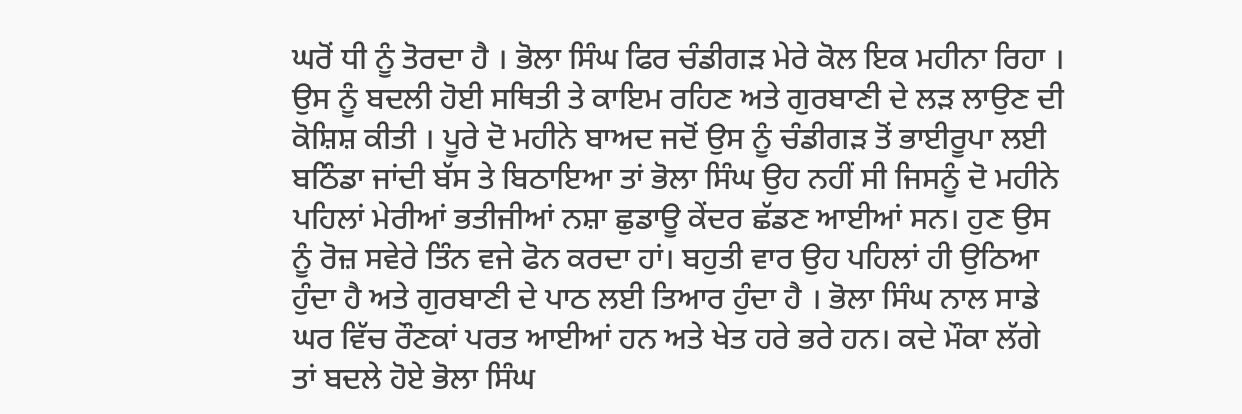ਘਰੋਂ ਧੀ ਨੂੰ ਤੋਰਦਾ ਹੈ । ਭੋਲਾ ਸਿੰਘ ਫਿਰ ਚੰਡੀਗੜ ਮੇਰੇ ਕੋਲ ਇਕ ਮਹੀਨਾ ਰਿਹਾ । ਉਸ ਨੂੰ ਬਦਲੀ ਹੋਈ ਸਥਿਤੀ ਤੇ ਕਾਇਮ ਰਹਿਣ ਅਤੇ ਗੁਰਬਾਣੀ ਦੇ ਲੜ ਲਾਉਣ ਦੀ ਕੋਸ਼ਿਸ਼ ਕੀਤੀ । ਪੂਰੇ ਦੋ ਮਹੀਨੇ ਬਾਅਦ ਜਦੋਂ ਉਸ ਨੂੰ ਚੰਡੀਗੜ ਤੋਂ ਭਾਈਰੂਪਾ ਲਈ ਬਠਿੰਡਾ ਜਾਂਦੀ ਬੱਸ ਤੇ ਬਿਠਾਇਆ ਤਾਂ ਭੋਲਾ ਸਿੰਘ ਉਹ ਨਹੀਂ ਸੀ ਜਿਸਨੂੰ ਦੋ ਮਹੀਨੇ ਪਹਿਲਾਂ ਮੇਰੀਆਂ ਭਤੀਜੀਆਂ ਨਸ਼ਾ ਛੁਡਾਊ ਕੇਂਦਰ ਛੱਡਣ ਆਈਆਂ ਸਨ। ਹੁਣ ਉਸ ਨੂੰ ਰੋਜ਼ ਸਵੇਰੇ ਤਿੰਨ ਵਜੇ ਫੋਨ ਕਰਦਾ ਹਾਂ। ਬਹੁਤੀ ਵਾਰ ਉਹ ਪਹਿਲਾਂ ਹੀ ਉਠਿਆ ਹੁੰਦਾ ਹੈ ਅਤੇ ਗੁਰਬਾਣੀ ਦੇ ਪਾਠ ਲਈ ਤਿਆਰ ਹੁੰਦਾ ਹੈ । ਭੋਲਾ ਸਿੰਘ ਨਾਲ ਸਾਡੇ ਘਰ ਵਿੱਚ ਰੌਣਕਾਂ ਪਰਤ ਆਈਆਂ ਹਨ ਅਤੇ ਖੇਤ ਹਰੇ ਭਰੇ ਹਨ। ਕਦੇ ਮੌਕਾ ਲੱਗੇ ਤਾਂ ਬਦਲੇ ਹੋਏ ਭੋਲਾ ਸਿੰਘ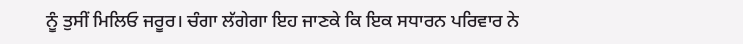ਨੂੰ ਤੁਸੀਂ ਮਿਲਿਓ ਜਰੂਰ। ਚੰਗਾ ਲੱਗੇਗਾ ਇਹ ਜਾਣਕੇ ਕਿ ਇਕ ਸਧਾਰਨ ਪਰਿਵਾਰ ਨੇ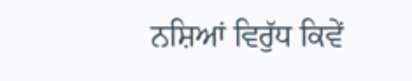ਨਸ਼ਿਆਂ ਵਿਰੁੱਧ ਕਿਵੇਂ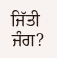ਜਿੱਤੀ ਜੰਗ?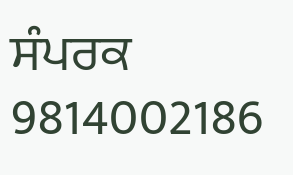ਸੰਪਰਕ 9814002186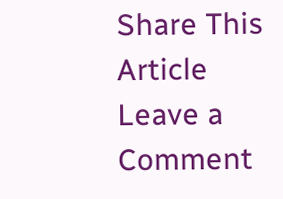Share This Article
Leave a Comment